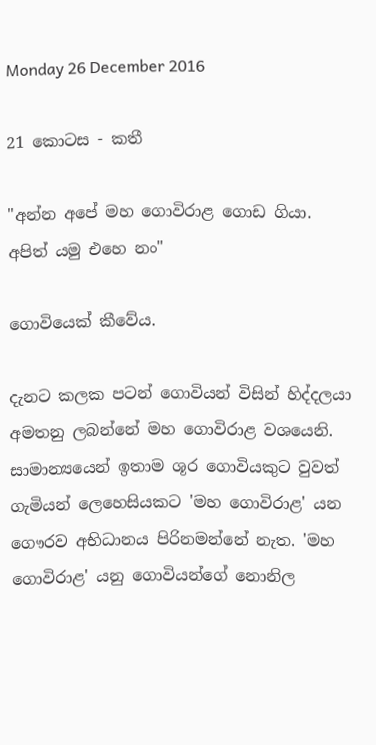Monday 26 December 2016

21 කොටස - කතී

"අන්න අපේ මහ ගොවිරාළ ගොඩ ගියා. අපිත් යමු එහෙ නං"

ගොවියෙක්‌ කීවේය.

දැනට කලක පටන් ගොවියන් විසින් හිද්දලයා අමතනු ලබන්නේ මහ ගොවිරාළ වශයෙනි. සාමාන්‍යයෙන් ඉතාම ශූර ගොවියකුට වුවත් ගැමියන් ලෙහෙසියකට 'මහ ගොවිරාළ' යන ගෞරව අභිධානය පිරිනමන්නේ නැත. 'මහ ගොවිරාළ' යනු ගොවියන්ගේ නොනිල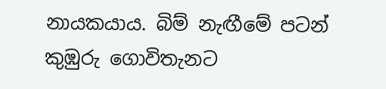නායකයාය. බිම් නැඟීමේ පටන් කුඹුරු ගොවිතැනට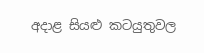අදාළ සියළු කටයුතුවල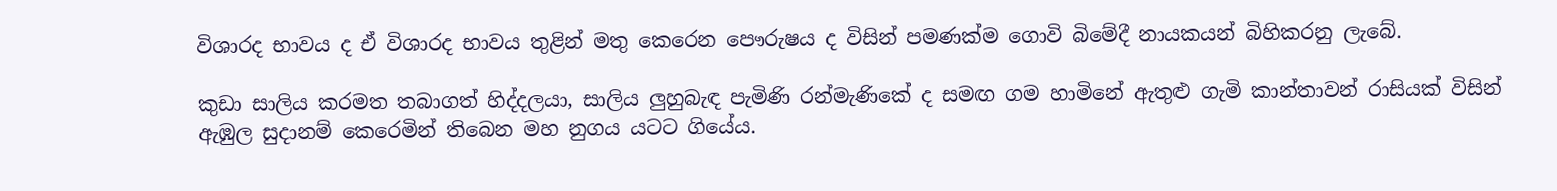විශාරද භාවය ද ඒ විශාරද භාවය තුළින් මතු කෙරෙන පෞරුෂය ද විසින් පමණක්‌ම ගොවි බිමේදී නායකයන් බිහිකරනු ලැබේ.

කුඩා සාලිය කරමත තබාගත් හිද්දලයා, සාලිය ලුහුබැඳ පැමිණි රන්මැණිකේ ද සමඟ ගම හාමිනේ ඇතුළු ගැමි කාන්තාවන් රාසියක්‌ විසින් ඇඹුල සුදානම් කෙරෙමින් තිබෙන මහ නුගය යටට ගියේය.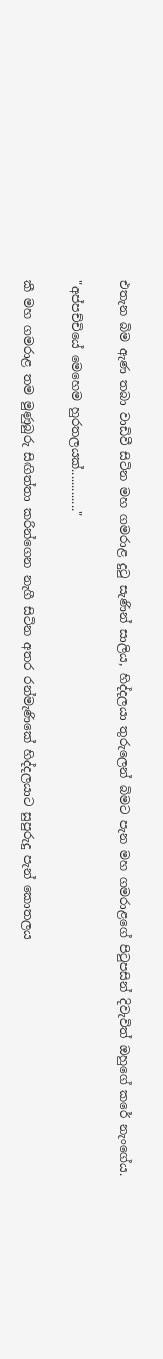එතැන බිම ඇණ තබා වාඩිවී සිටින මහ ගමරාළ දුටු සැණින් සාලිය, හිද්දලයා තුරුලෙන් බිමට පැන මහ ගමරාළගේ පිටුපසින් දිවැවිත් ඔහුගේ කරේ නැංගේය.

"අප්පච්චියේ මෙහෙම හුරතලයක්‌............."

කී මහ ගමරාළ තම මුණුබුරු සිඟිත්තා කරින්ගෙන නැගී සිටින අතර රන්මැණිකේ හිද්දලයාට සුපුරුදු පැන් කොතලය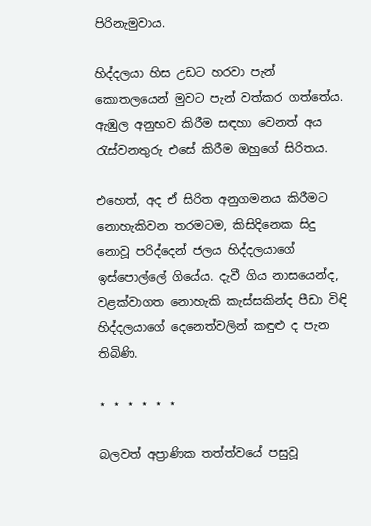පිරිනැමුවාය.

හිද්දලයා හිස උඩට හරවා පැන් කොතලයෙන් මුවට පැන් වත්කර ගත්තේය. ඇඹුල අනුභව කිරීම සඳහා වෙනත් අය රැස්‌වනතුරු එසේ කිරීම ඔහුගේ සිරිතය.

එහෙත්, අද ඒ සිරිත අනුගමනය කිරීමට නොහැකිවන තරමටම, කිසිදිනෙක සිදු නොවූ පරිද්දෙන් ජලය හිද්දලයාගේ ඉස්‌පොල්ලේ ගියේය. දැවී ගිය නාසයෙන්ද, වළක්‌වාගත නොහැකි කැස්‌සකින්ද පීඩා විඳි හිද්දලයාගේ දෙනෙත්වලින් කඳුළු ද පැන තිබිණි.

⋆ ⋆ ⋆ ⋆ ⋆ ⋆

බලවත් අප්‍රාණික තත්ත්වයේ පසුවූ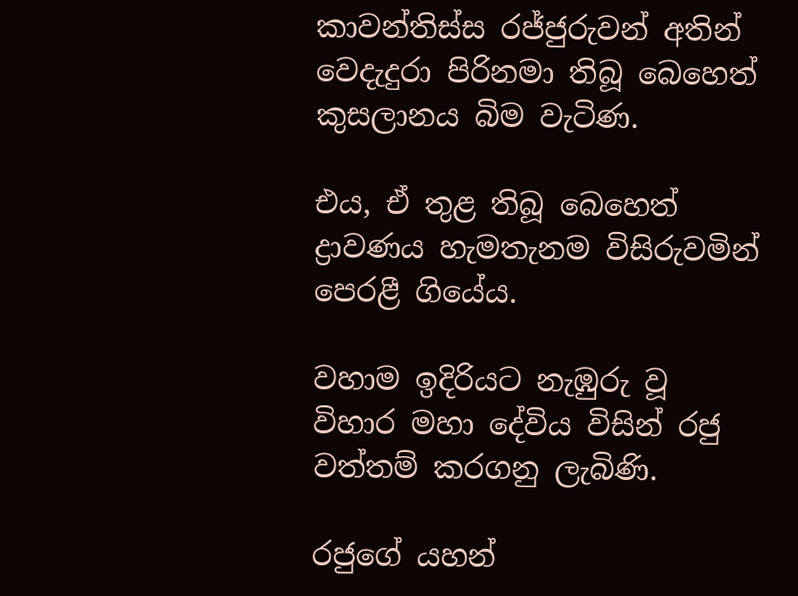කාවන්තිස්‌ස රජ්ජුරුවන් අතින් වෙදැදුරා පිරිනමා තිබූ බෙහෙත් කුසලානය බිම වැටිණ.

එය, ඒ තුළ තිබූ බෙහෙත් ද්‍රාවණය හැමතැනම විසිරුවමින් පෙරළී ගියේය.

වහාම ඉදිරියට නැඹුරු වූ විහාර මහා දේවිය විසින් රජු වත්තම් කරගනු ලැබිණි.

රජුගේ යහන්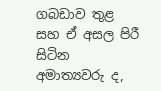ගබඩාව තුළ සහ ඒ අසල පිරී සිටින අමාත්‍යවරු ද,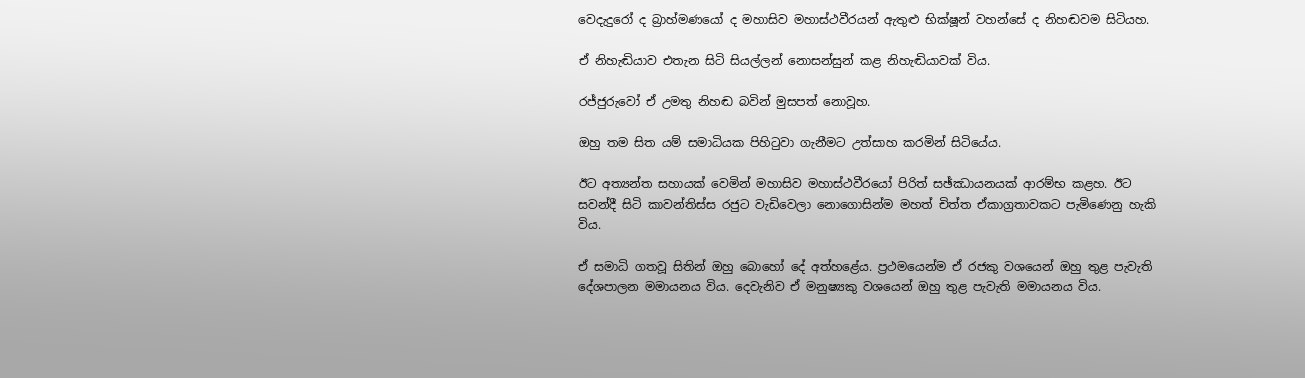වෙදැදුරෝ ද බ්‍රාහ්මණයෝ ද මහාසිව මහාස්‌ථවීරයන් ඇතුළු භික්‌ෂූන් වහන්සේ ද නිහඬවම සිටියහ.

ඒ නිහැඬියාව එතැන සිටි සියල්ලන් නොසන්සුන් කළ නිහැඬියාවක්‌ විය.

රජ්ජුරුවෝ ඒ උමතු නිහඬ බවින් මුසපත් නොවූහ.

ඔහු තම සිත යම් සමාධියක පිහිටුවා ගැනීමට උත්සාහ කරමින් සිටියේය.

ඊට අත්‍යන්ත සහායක්‌ වෙමින් මහාසිව මහාස්‌ථවීරයෝ පිරිත් සඡ්ඣායනයක්‌ ආරම්භ කළහ. ඊට සවන්දී සිටි කාවන්තිස්‌ස රජුට වැඩිවෙලා නොගොසින්ම මහත් චිත්ත ඒකාග්‍රතාවකට පැමිණෙනු හැකි විය.

ඒ සමාධි ගතවූ සිතින් ඔහු බොහෝ දේ අත්හළේය. ප්‍රථමයෙන්ම ඒ රජකු වශයෙන් ඔහු තුළ පැවැති දේශපාලන මමායනය විය. දෙවැනිව ඒ මනුෂ්‍යකු වශයෙන් ඔහු තුළ පැවැති මමායනය විය.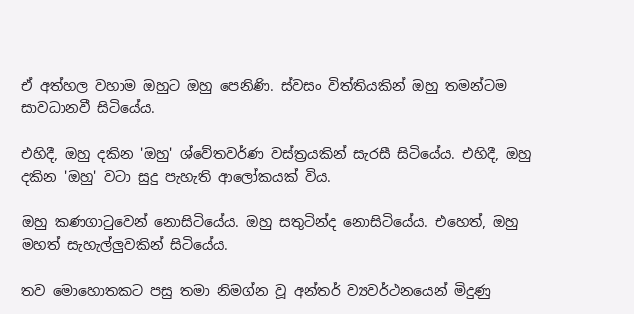ඒ අත්හල වහාම ඔහුට ඔහු පෙනිණි. ස්‌වසං විත්තියකින් ඔහු තමන්ටම සාවධානවී සිටියේය.

එහිදී, ඔහු දකින 'ඔහු' ශ්වේතවර්ණ වස්‌ත්‍රයකින් සැරසී සිටියේය. එහිදී, ඔහු දකින 'ඔහු' වටා සුදු පැහැති ආලෝකයක්‌ විය.

ඔහු කණගාටුවෙන් නොසිටියේය. ඔහු සතුටින්ද නොසිටියේය. එහෙත්, ඔහු මහත් සැහැල්ලුවකින් සිටියේය.

තව මොහොතකට පසු තමා නිමග්න වූ අන්තර් ව්‍යවර්ථනයෙන් මිදුණු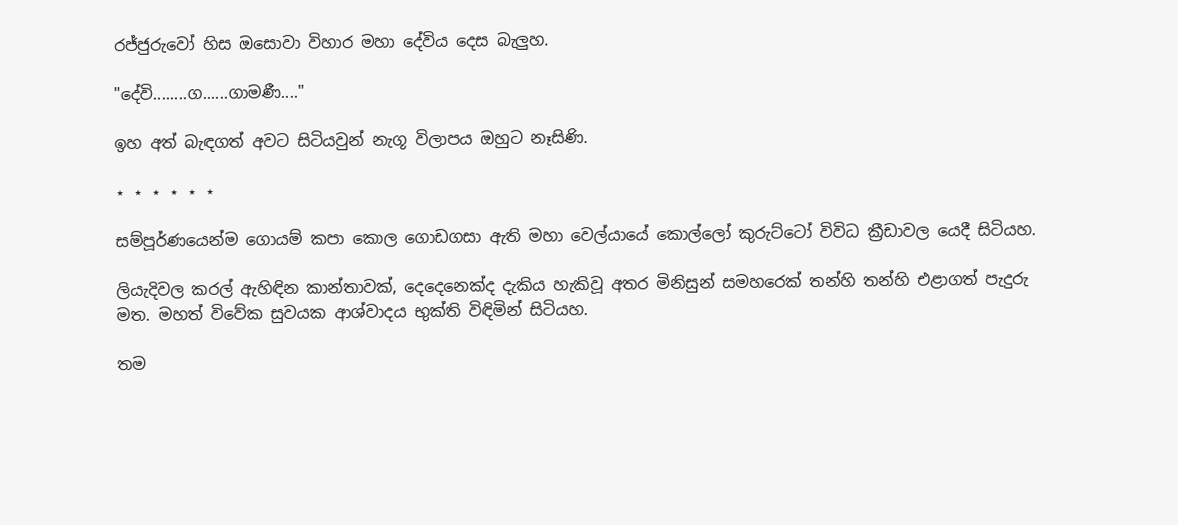රජ්ජුරුවෝ හිස ඔසොවා විහාර මහා දේවිය දෙස බැලුහ.

"දේවි........ග......ගාමණී...."

ඉහ අත් බැඳගත් අවට සිටියවුන් නැගූ විලාපය ඔහුට නෑසිණි.

⋆ ⋆ ⋆ ⋆ ⋆ ⋆

සම්පූර්ණයෙන්ම ගොයම් කපා කොල ගොඩගසා ඇති මහා වෙල්යායේ කොල්ලෝ කුරුට්‌ටෝ විවිධ ක්‍රීඩාවල යෙදී සිටියහ.

ලියැදිවල කරල් ඇහිඳින කාන්තාවක්‌, දෙදෙනෙක්‌ද දැකිය හැකිවූ අතර මිනිසුන් සමහරෙක්‌ තන්හි තන්හි එළාගත් පැදුරු මත. මහත් විවේක සුවයක ආශ්වාදය භුක්‌ති විඳිමින් සිටියහ.

තම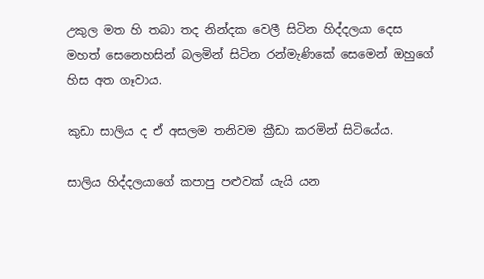උකුල මත හි තබා තද නින්දක වෙලී සිටින හිද්දලයා දෙස මහත් සෙනෙහසින් බලමින් සිටින රන්මැණිකේ සෙමෙන් ඔහුගේ හිස අත ගෑවාය.

කුඩා සාලිය ද ඒ අසලම තනිවම ක්‍රීඩා කරමින් සිටියේය.

සාලිය හිද්දලයාගේ කපාපු පළුවක්‌ යැයි යන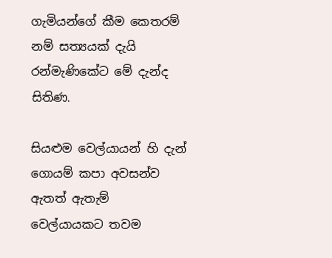ගැමියන්ගේ කීම කෙතරම් නම් සත්‍යයක්‌ දැයි රන්මැණිකේට මේ දැන්ද සිතිණ.

සියළුම වෙල්යායන් හි දැන් ගොයම් කපා අවසන්ව ඇතත් ඇතැම් වෙල්යායකට තවම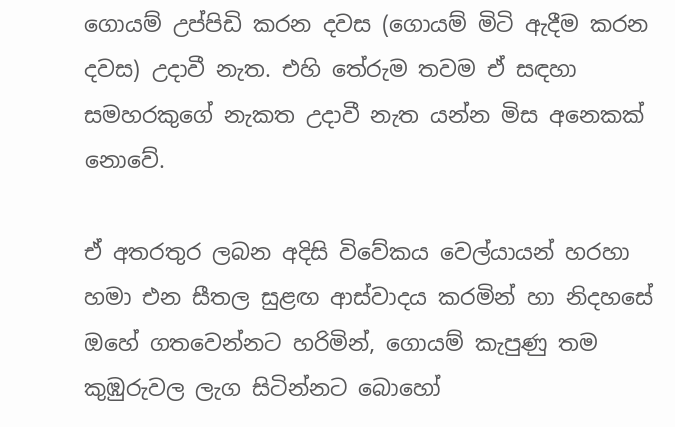ගොයම් උප්පිඩි කරන දවස (ගොයම් මිටි ඇදීම කරන දවස) උදාවී නැත. එහි තේරුම තවම ඒ සඳහා සමහරකුගේ නැකත උදාවී නැත යන්න මිස අනෙකක්‌ නොවේ.

ඒ අතරතුර ලබන අදිසි විවේකය වෙල්යායන් හරහා හමා එන සීතල සුළඟ ආස්‌වාදය කරමින් හා නිදහසේ ඔහේ ගතවෙන්නට හරිමින්, ගොයම් කැපුණු තම කුඹුරුවල ලැග සිටින්නට බොහෝ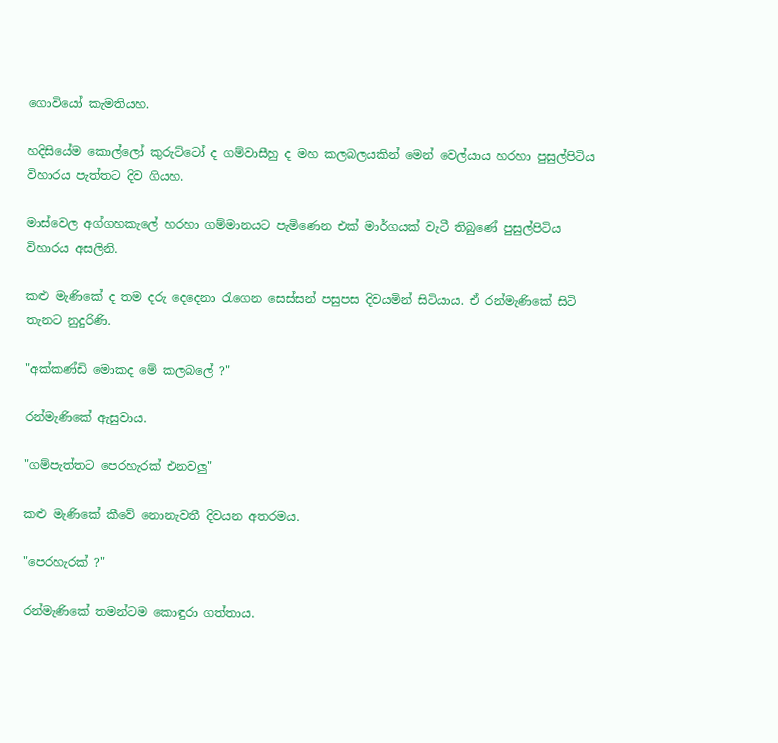ගොවියෝ කැමතියහ.

හදිසියේම කොල්ලෝ කුරුට්‌ටෝ ද ගම්වාසීහු ද මහ කලබලයකින් මෙන් වෙල්යාය හරහා පුසුල්පිටිය විහාරය පැත්තට දිව ගියහ.

මාස්‌වෙල අග්ගහකැලේ හරහා ගම්මානයට පැමිණෙන එක්‌ මාර්ගයක්‌ වැටී තිබුණේ පුසුල්පිටිය විහාරය අසලිනි.

කළු මැණිකේ ද තම දරු දෙදෙනා රැගෙන සෙස්‌සන් පසුපස දිවයමින් සිටියාය. ඒ රන්මැණිකේ සිටි තැනට නුදුරිණි.

"අක්‌කණ්‌ඩි මොකද මේ කලබලේ ?"

රන්මැණිකේ ඇසුවාය.

"ගම්පැත්තට පෙරහැරක්‌ එනවලු"

කළු මැණිකේ කීවේ නොනැවතී දිවයන අතරමය.

"පෙරහැරක්‌ ?"

රන්මැණිකේ තමන්ටම කොඳුරා ගත්තාය.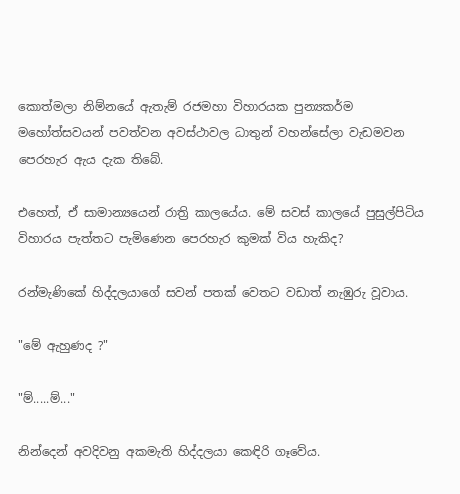කොත්මලා නිම්නයේ ඇතැම් රජමහා විහාරයක පුන්‍යකර්ම මහෝත්සවයන් පවත්වන අවස්‌ථාවල ධාතුන් වහන්සේලා වැඩමවන පෙරහැර ඇය දැක තිබේ.

එහෙත්, ඒ සාමාන්‍යයෙන් රාත්‍රි කාලයේය. මේ සවස්‌ කාලයේ පුසුල්පිටිය විහාරය පැත්තට පැමිණෙන පෙරහැර කුමක්‌ විය හැකිද?

රන්මැණිකේ හිද්දලයාගේ සවන් පතක්‌ වෙතට වඩාත් නැඹුරු වූවාය.

"මේ ඇහුණද ?"

"ම්.....ම්..."

නින්දෙන් අවදිවනු අකමැති හිද්දලයා කෙඳිරි ගෑවේය.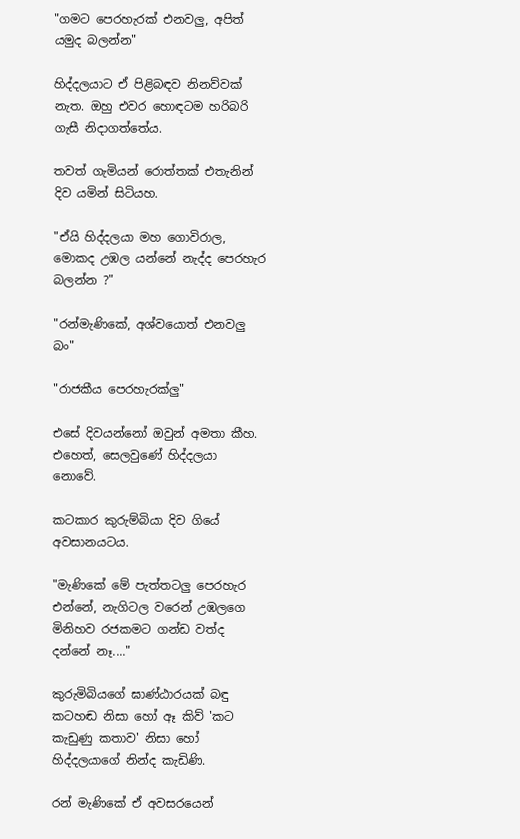"ගමට පෙරහැරක්‌ එනවලු, අපිත් යමුද බලන්න"

හිද්දලයාට ඒ පිළිබඳව නිනව්වක්‌ නැත. ඔහු එවර හොඳටම හරිබරි ගැසී නිදාගත්තේය.

තවත් ගැමියන් රොත්තක්‌ එතැනින් දිව යමින් සිටියහ.

"ඒයි හිද්දලයා මහ ගොවිරාල, මොකද උඹල යන්නේ නැද්ද පෙරහැර බලන්න ?"

"රන්මැණිකේ, අශ්වයොත් එනවලු බං"

"රාජකීය පෙරහැරක්‌ලු"

එසේ දිවයන්නෝ ඔවුන් අමතා කීහ. එහෙත්, සෙලවුණේ හිද්දලයා නොවේ.

කටකාර කුරුම්බියා දිව ගියේ අවසානයටය.

"මැණිකේ මේ පැත්තටලු පෙරහැර එන්නේ, නැගිටල වරෙන් උඹලගෙ මිනිහව රජකමට ගන්ඩ වත්ද දන්නේ නෑ...."

කුරුමිබියගේ ඝාණ්‌ඨාරයක්‌ බඳු කටහඬ නිසා හෝ ඈ කිව් 'කට කැඩුණු කතාව' නිසා හෝ හිද්දලයාගේ නින්ද කැඩිණි.

රන් මැණිකේ ඒ අවසරයෙන්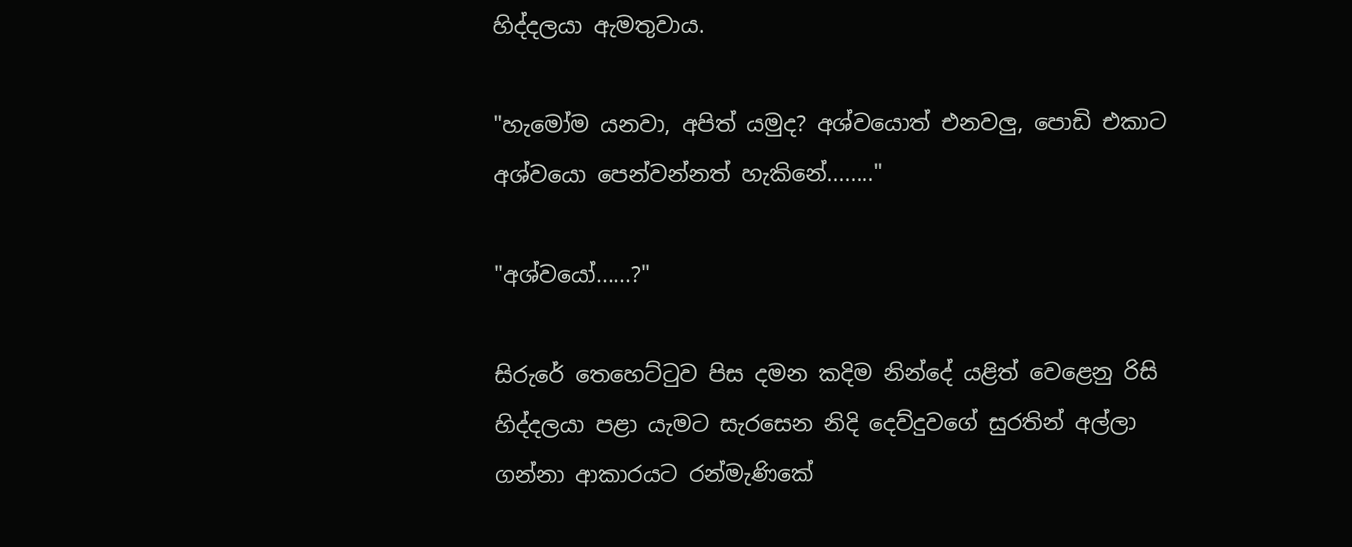හිද්දලයා ඇමතුවාය.

"හැමෝම යනවා, අපිත් යමුද? අශ්වයොත් එනවලු, පොඩි එකාට අශ්වයො පෙන්වන්නත් හැකිනේ........"

"අශ්වයෝ......?"

සිරුරේ තෙහෙට්‌ටුව පිස දමන කදිම නින්දේ යළිත් වෙළෙනු රිසි හිද්දලයා පළා යැමට සැරසෙන නිදි දෙව්දුවගේ සුරතින් අල්ලා ගන්නා ආකාරයට රන්මැණිකේ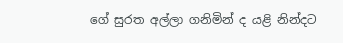ගේ සුරත අල්ලා ගනිමින් ද යළි නින්දට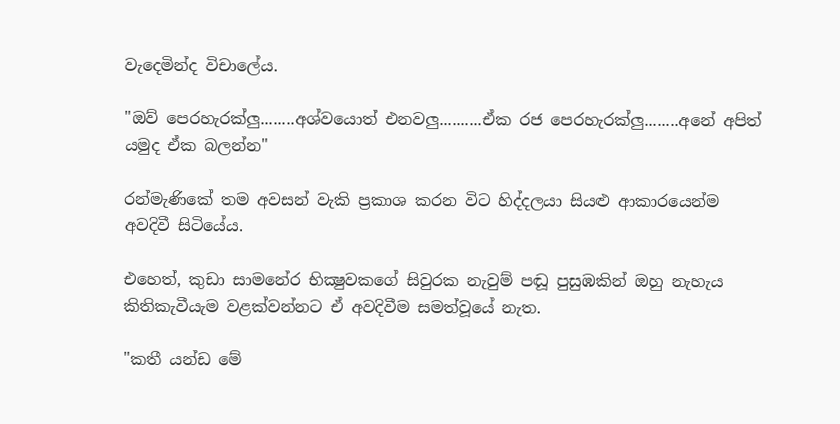වැදෙමින්ද විචාලේය.

"ඔව් පෙරහැරක්‌ලු........අශ්වයොත් එනවලු..........ඒක රජ පෙරහැරක්‌ලු........අනේ අපිත් යමුද ඒක බලන්න"

රන්මැණිකේ තම අවසන් වැකි ප්‍රකාශ කරන විට හිද්දලයා සියළු ආකාරයෙන්ම අවදිවී සිටියේය.

එහෙත්, කුඩා සාමනේර භික්‍ෂුවකගේ සිවුරක නැවුම් පඬූ පුසුඹකින් ඔහු නැහැය කිතිකැවීයැම වළක්‌වන්නට ඒ අවදිවීම සමත්වූයේ නැත.

"කතී යන්ඩ මේ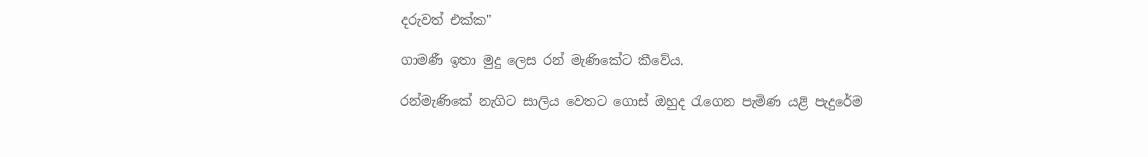දරුවත් එක්‌ක"

ගාමණී ඉතා මුදු ලෙස රන් මැණිකේට කීවේය.

රන්මැණිකේ නැගිට සාලිය වෙතට ගොස්‌ ඔහුද රැගෙන පැමිණ යළි පැදුරේම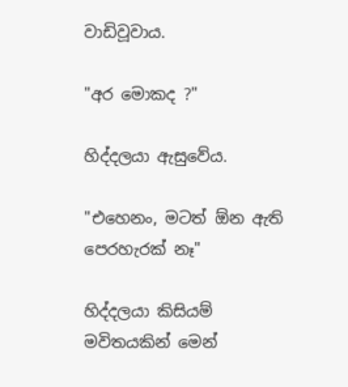වාඩිවූවාය.

"අර මොකද ?"

හිද්දලයා ඇසුවේය.

"එහෙනං, මටත් ඕන ඇති පෙරහැරක්‌ නෑ"

හිද්දලයා කිසියම් මවිතයකින් මෙන්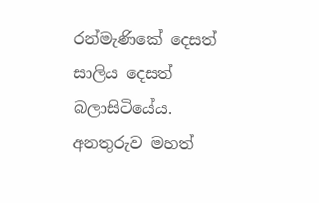රන්මැණිකේ දෙසත් සාලිය දෙසත් බලාසිටියේය. අනතුරුව මහත්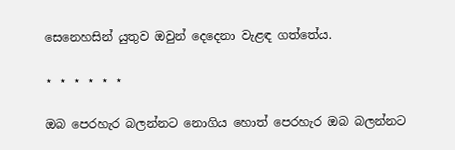සෙනෙහසින් යුතුව ඔවුන් දෙදෙනා වැළඳ ගත්තේය.

⋆ ⋆ ⋆ ⋆ ⋆ ⋆

ඔබ පෙරහැර බලන්නට නොගිය හොත් පෙරහැර ඔබ බලන්නට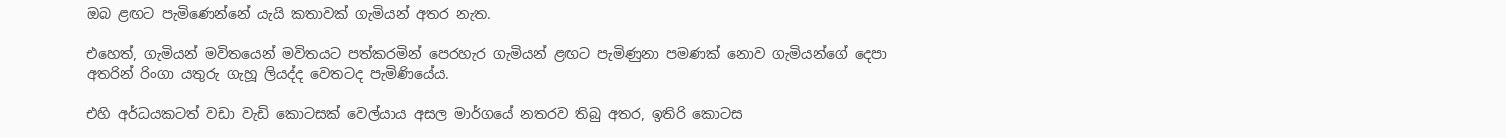ඔබ ළඟට පැමිණෙන්නේ යැයි කතාවක්‌ ගැමියන් අතර නැත.

එහෙත්, ගැමියන් මවිතයෙන් මවිතයට පත්කරමින් පෙරහැර ගැමියන් ළඟට පැමිණුනා පමණක්‌ නොව ගැමියන්ගේ දෙපා අතරින් රිංගා යතුරු ගැහූ ලියද්ද වෙතටද පැමිණියේය.

එහි අර්ධයකටත් වඩා වැඩි කොටසක්‌ වෙල්යාය අසල මාර්ගයේ නතරව තිබු අතර, ඉතිරි කොටස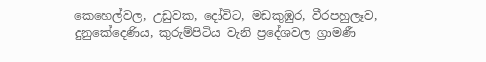කෙහෙල්වල, උඩුවක, දෝවිට, මඩකුඹුර, වීරපහුලෑව, දුනුකේදෙණිය, කුරුම්පිටිය වැනි ප්‍රදේශවල ග්‍රාමණී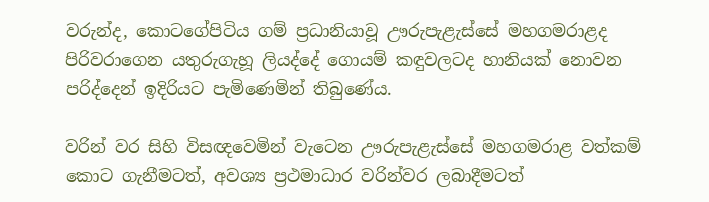වරුන්ද, කොටගේපිටිය ගම් ප්‍රධානියාවූ ඌරුපැළැස්‌සේ මහගමරාළද පිරිවරාගෙන යතුරුගැහූ ලියද්දේ ගොයම් කඳුවලටද හානියක්‌ නොවන පරිද්දෙන් ඉදිරියට පැමිණෙමින් තිබුණේය.

වරින් වර සිහි විසඥවෙමින් වැටෙන ඌරුපැළැස්‌සේ මහගමරාළ වත්කම් කොට ගැනීමටත්, අවශ්‍ය ප්‍රථමාධාර වරින්වර ලබාදීමටත්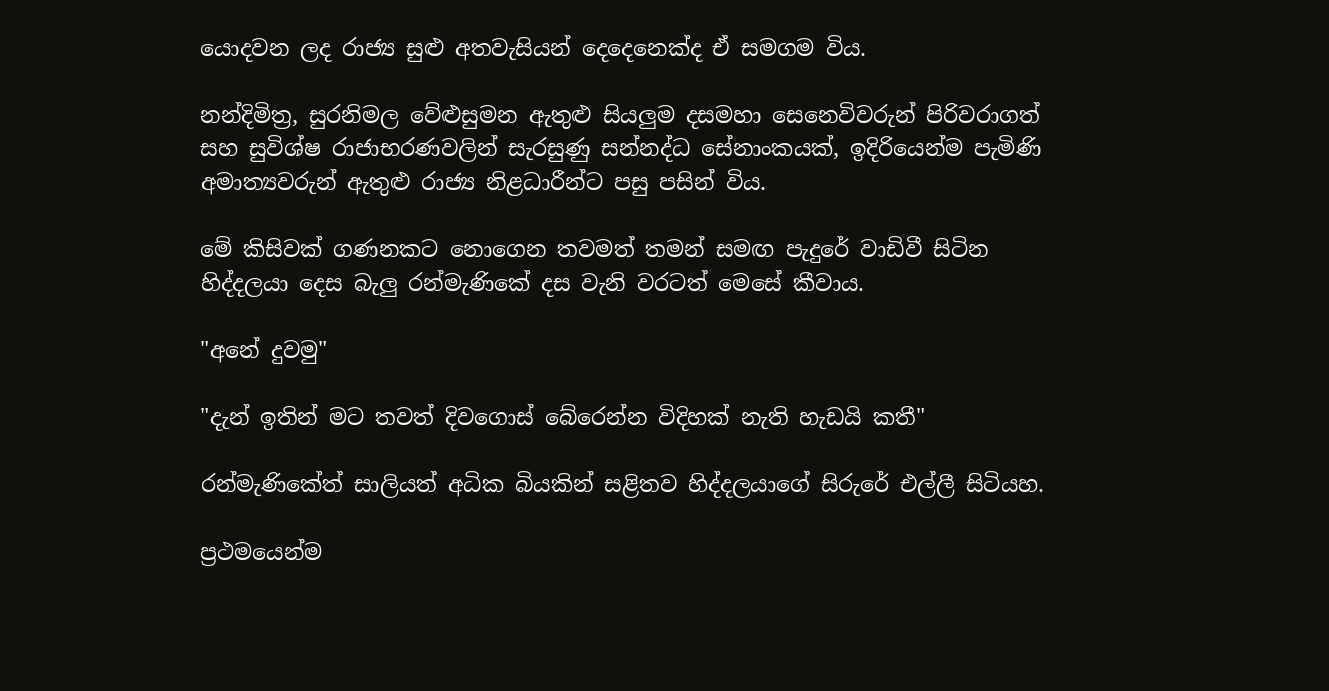යොදවන ලද රාජ්‍ය සුළු අතවැසියන් දෙදෙනෙක්‌ද ඒ සමගම විය.

නන්දිමිත්‍ර, සුරනිමල වේළුසුමන ඇතුළු සියලුම දසමහා සෙනෙවිවරුන් පිරිවරාගත් සහ සුවිශ්ෂ රාජාභරණවලින් සැරසුණු සන්නද්ධ සේනාංකයක්‌, ඉදිරියෙන්ම පැමිණි අමාත්‍යවරුන් ඇතුළු රාජ්‍ය නිළධාරීන්ට පසු පසින් විය.

මේ කිසිවක්‌ ගණනකට නොගෙන තවමත් තමන් සමඟ පැදුරේ වාඩිවී සිටින හිද්දලයා දෙස බැලු රන්මැණිකේ දස වැනි වරටත් මෙසේ කීවාය.

"අනේ දුවමු"

"දැන් ඉතින් මට තවත් දිවගොස්‌ බේරෙන්න විදිහක්‌ නැති හැඩයි කතී"

රන්මැණිකේත් සාලියත් අධික බියකින් සළිතව හිද්දලයාගේ සිරුරේ එල්ලී සිටියහ.

ප්‍රථමයෙන්ම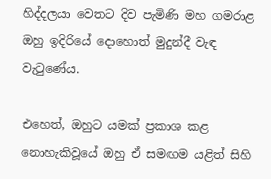හිද්දලයා වෙතට දිව පැමිණි මහ ගමරාළ ඔහු ඉදිරියේ දොහොත් මුදුන්දී වැඳ වැටුණේය.

එහෙත්, ඔහුට යමක්‌ ප්‍රකාශ කළ නොහැකිවූයේ ඔහු ඒ සමඟම යළිත් සිහි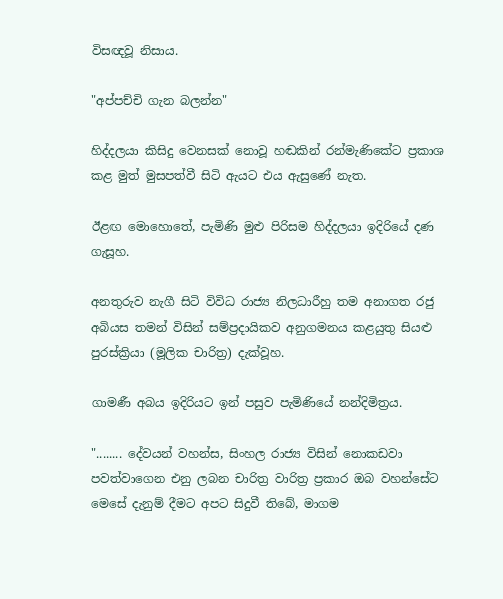විසඥවූ නිසාය.

"අප්පච්චි ගැන බලන්න"

හිද්දලයා කිසිදු වෙනසක්‌ නොවූ හඬකින් රන්මැණිකේට ප්‍රකාශ කළ මුත් මුසපත්වී සිටි ඇයට එය ඇසුණේ නැත.

ඊළඟ මොහොතේ, පැමිණි මුළු පිරිසම හිද්දලයා ඉදිරියේ දණ ගැසූහ.

අනතුරුව නැගී සිටි විවිධ රාජ්‍ය නිලධාරීහු තම අනාගත රජු අබියස තමන් විසින් සම්ප්‍රදායිකව අනුගමනය කළයුතු සියළු පුරස්‌ක්‍රියා (මූලික චාරිත්‍ර) දැක්‌වූහ.

ගාමණී අබය ඉදිරියට ඉන් පසුව පැමිණියේ නන්දිමිත්‍රය.

"........ දේවයන් වහන්ස, සිංහල රාජ්‍ය විසින් නොකඩවා පවත්වාගෙන එනු ලබන චාරිත්‍ර වාරිත්‍ර ප්‍රකාර ඔබ වහන්සේට මෙසේ දැනුම් දීමට අපට සිදුවී තිබේ, මාගම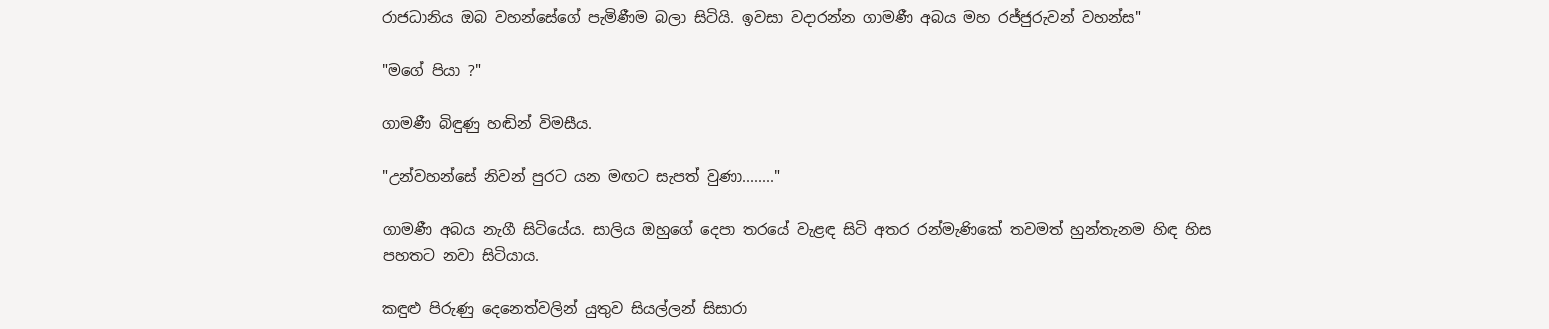රාජධානිය ඔබ වහන්සේගේ පැමිණීම බලා සිටියි. ඉවසා වදාරන්න ගාමණී අබය මහ රජ්ජුරුවන් වහන්ස"

"මගේ පියා ?"

ගාමණී බිඳුණු හඬින් විමසීය.

"උන්වහන්සේ නිවන් පුරට යන මඟට සැපත් වුණා........"

ගාමණී අබය නැගී සිටියේය. සාලිය ඔහුගේ දෙපා තරයේ වැළඳ සිටි අතර රන්මැණිකේ තවමත් හුන්තැනම හිඳ හිස පහතට නවා සිටියාය.

කඳුළු පිරුණු දෙනෙත්වලින් යුතුව සියල්ලන් සිසාරා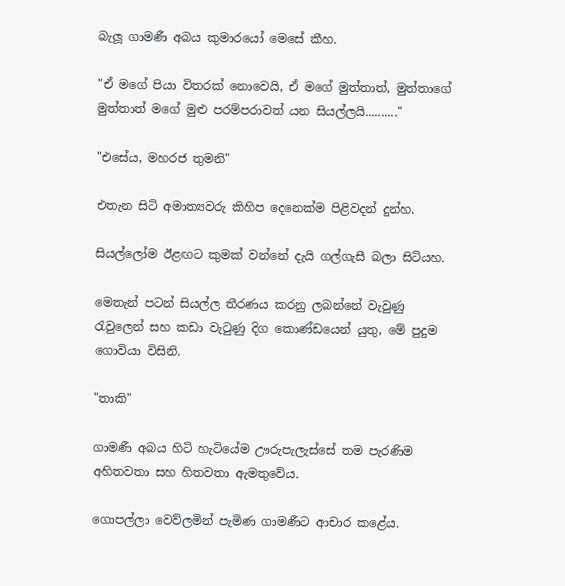බැලූ ගාමණී අබය කුමාරයෝ මෙසේ කීහ.

"ඒ මගේ පියා විතරක්‌ නොවෙයි, ඒ මගේ මුත්තාත්, මුත්තාගේ මුත්තාත් මගේ මුළු පරම්පරාවත් යන සියල්ලයි.........."

"එසේය, මහරජ තුමනි"

එතැන සිටි අමාත්‍යවරු කිහිප දෙනෙක්‌ම පිළිවදන් දුන්හ.

සියල්ලෝම ඊළඟට කුමක්‌ වන්නේ දැයි ගල්ගැසී බලා සිටියහ.

මෙතැන් පටන් සියල්ල තීරණය කරනු ලබන්නේ වැවුණු රැවුලෙන් සහ කඩා වැටුණු දිග කොණ්‌ඩයෙන් යුතු, මේ පුදුම ගොවියා විසිනි.

"තාකි"

ගාමණී අබය හිටි හැටියේම ඌරුපැලැස්‌සේ තම පැරණිම අහිතවතා සහ හිතවතා ඇමතුවේය.

ගොපල්ලා වෙව්ලමින් පැමිණ ගාමණීට ආචාර කළේය.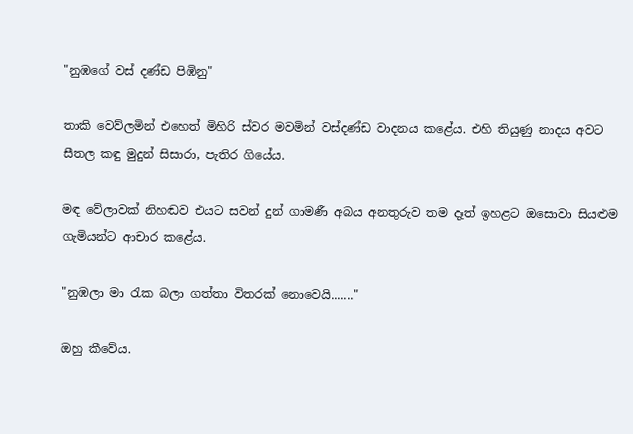"නුඹගේ වස්‌ දණ්‌ඩ පිඹිනු"

තාකි වෙව්ලමින් එහෙත් මිහිරි ස්‌වර මවමින් වස්‌දණ්‌ඩ වාදනය කළේය. එහි තියුණු නාදය අවට සීතල කඳු මුදුන් සිසාරා, පැතිර ගියේය.

මඳ වේලාවක්‌ නිහඬව එයට සවන් දුන් ගාමණී අබය අනතුරුව තම දෑත් ඉහළට ඔසොවා සියළුම ගැමියන්ට ආචාර කළේය.

"නුඹලා මා රැක බලා ගත්තා විතරක්‌ නොවෙයි......."

ඔහු කීවේය.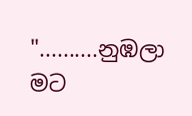"..........නුඹලා මට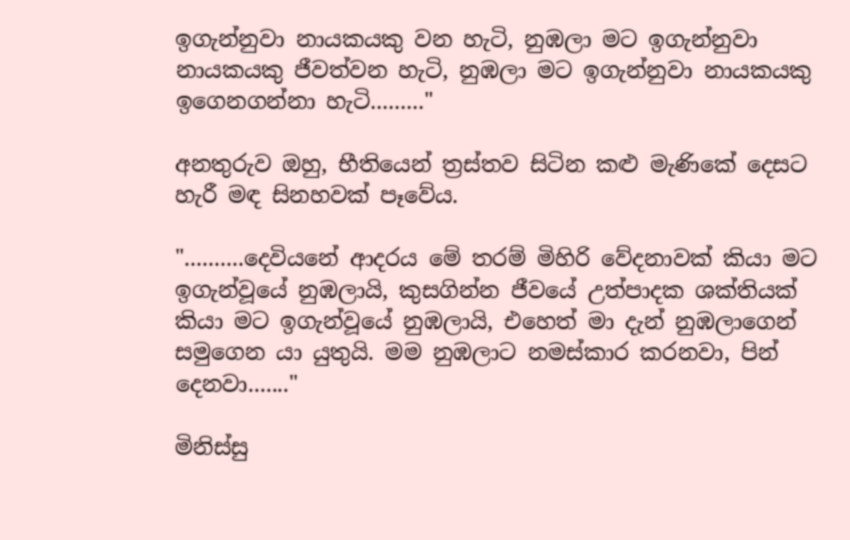ඉගැන්නුවා නායකයකු වන හැටි, නුඹලා මට ඉගැන්නුවා නායකයකු ජීවත්වන හැටි, නුඹලා මට ඉගැන්නුවා නායකයකු ඉගෙනගන්නා හැටි........."

අනතුරුව ඔහු, භීතියෙන් ත්‍රස්‌තව සිටින කළු මැණිකේ දෙසට හැරී මඳ සිනහවක්‌ පෑවේය.

"..........දෙවියනේ ආදරය මේ තරම් මිහිරි වේදනාවක්‌ කියා මට ඉගැන්වූයේ නුඹලායි, කුසගින්න ජීවයේ උත්පාදක ශක්‌තියක්‌ කියා මට ඉගැන්වූයේ නුඹලායි, එහෙත් මා දැන් නුඹලාගෙන් සමුගෙන යා යුතුයි. මම නුඹලාට නමස්‌කාර කරනවා, පින් දෙනවා......."

මිනිස්‌සු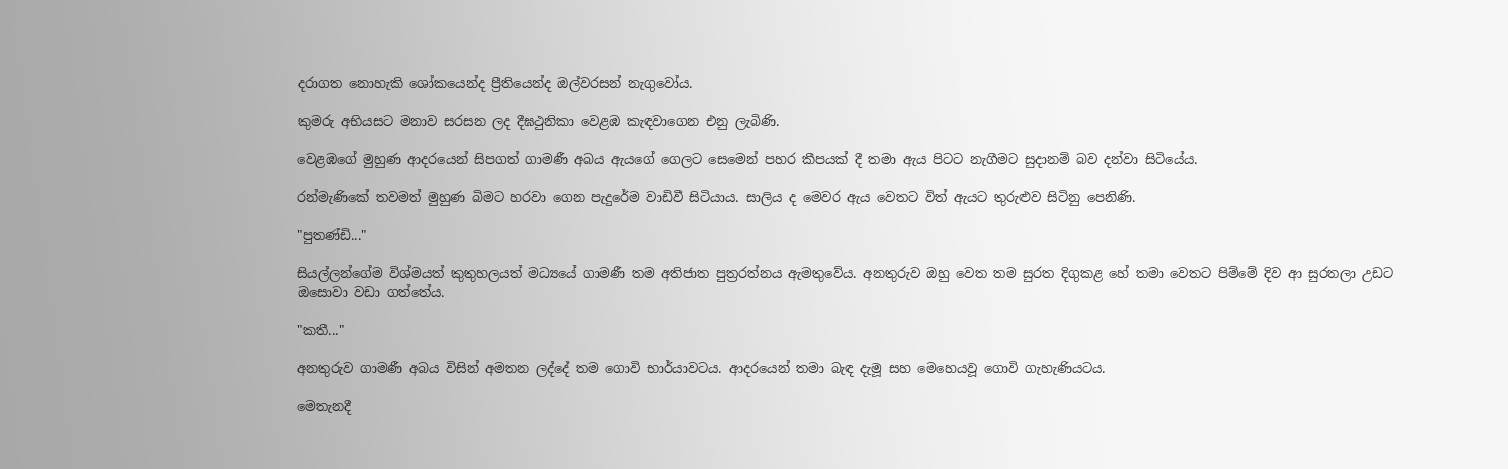දරාගත නොහැකි ශෝකයෙන්ද ප්‍රීතියෙන්ද ඔල්වරසන් නැගුවෝය.

කුමරු අභියසට මනාව සරසන ලද දීඝථුනිකා වෙළඹ කැඳවාගෙන එනු ලැබිණි.

වෙළඹගේ මුහුණ ආදරයෙන් සිපගත් ගාමණී අබය ඇයගේ ගෙලට සෙමෙන් පහර කීපයක්‌ දී තමා ඇය පිටට නැගීමට සුදානම් බව දන්වා සිටියේය.

රන්මැණිකේ තවමත් මුහුණ බිමට හරවා ගෙන පැදුරේම වාඩිවී සිටියාය. සාලිය ද මෙවර ඇය වෙතට විත් ඇයට තුරුළුව සිටිනු පෙනිණි.

"පුතණ්‌ඩි..."

සියල්ලන්ගේම විශ්මයත් කුතුහලයත් මධ්‍යයේ ගාමණී තම අතිජාත පුත්‍රරත්නය ඇමතුවේය. අනතුරුව ඔහු වෙත තම සුරත දිගුකළ හේ තමා වෙතට පිම්මේ දිව ආ සුරතලා උඩට ඔසොවා වඩා ගත්තේය.

"කතී..."

අනතුරුව ගාමණී අබය විසින් අමතන ලද්දේ තම ගොවි භාර්යාවටය. ආදරයෙන් තමා බැඳ දැමූ සහ මෙහෙයවූ ගොවි ගැහැණියටය.

මෙතැනදී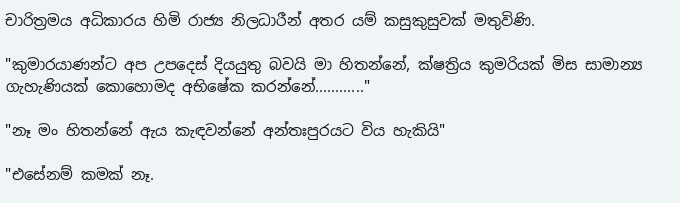චාරිත්‍රමය අධිකාරය හිමි රාජ්‍ය නිලධාරීන් අතර යම් කසුකුසුවක්‌ මතුවිණි.

"කුමාරයාණන්ට අප උපදෙස්‌ දියයුතු බවයි මා හිතන්නේ, ක්‌ෂත්‍රිය කුමරියක්‌ මිස සාමාන්‍ය ගැහැණියක්‌ කොහොමද අභිෂේක කරන්නේ............"

"නෑ මං හිතන්නේ ඇය කැඳවන්නේ අන්තඃපුරයට විය හැකියි"

"එසේනම් කමක්‌ නෑ.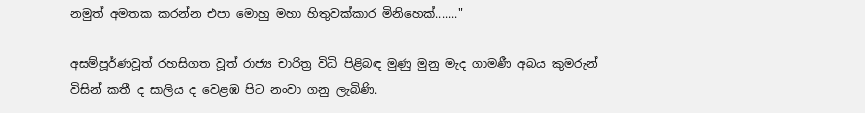නමුත් අමතක කරන්න එපා මොහු මහා හිතුවක්‌කාර මිනිහෙක්‌......."

අසම්පූර්ණවූත් රහසිගත වූත් රාජ්‍ය චාරිත්‍ර විධි පිළිබඳ මුණු මුනු මැද ගාමණී අබය කුමරුන් විසින් කතී ද සාලිය ද වෙළඹ පිට නංවා ගනු ලැබිණි.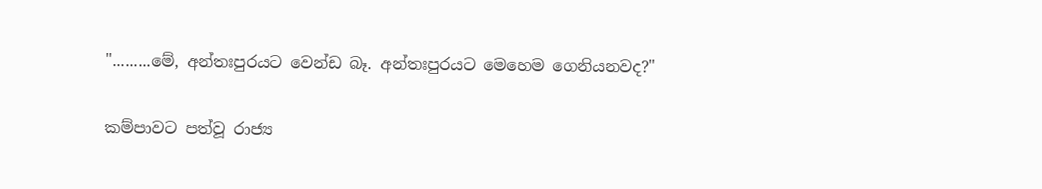".........මේ, අන්තඃපුරයට වෙන්ඩ බෑ. අන්තඃපුරයට මෙහෙම ගෙනියනවද?"

කම්පාවට පත්වූ රාජ්‍ය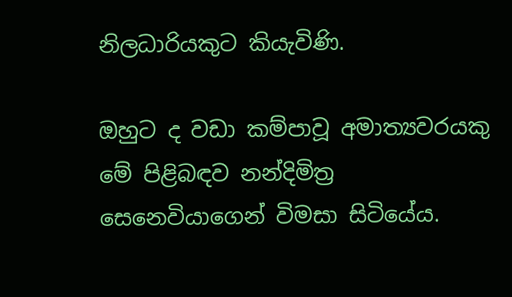නිලධාරියකුට කියැවිණි.

ඔහුට ද වඩා කම්පාවූ අමාත්‍යවරයකු මේ පිළිබඳව නන්දිමිත්‍ර සෙනෙවියාගෙන් විමසා සිටියේය.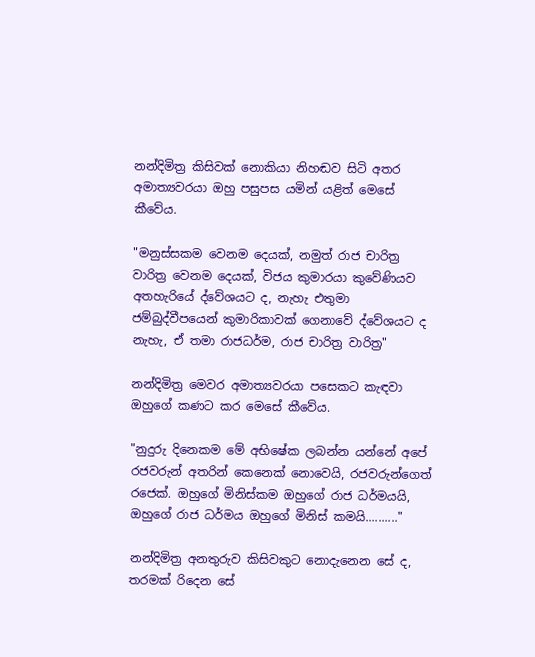නන්දිමිත්‍ර කිසිවක්‌ නොකියා නිහඬව සිටි අතර අමාත්‍යවරයා ඔහු පසුපස යමින් යළිත් මෙසේ කීවේය.

"මනුස්‌සකම වෙනම දෙයක්‌, නමුත් රාජ චාරිත්‍ර වාරිත්‍ර වෙනම දෙයක්‌, විජය කුමාරයා කුවේණියව අතහැරියේ ද්වේශයට ද, නැහැ එතුමා ජම්බුද්වීපයෙන් කුමාරිකාවක්‌ ගෙනාවේ ද්වේශයට ද නැහැ, ඒ තමා රාජධර්ම, රාජ චාරිත්‍ර වාරිත්‍ර"

නන්දිමිත්‍ර මෙවර අමාත්‍යවරයා පසෙකට කැඳවා ඔහුගේ කණට කර මෙසේ කීවේය.

"නුදුරු දිනෙකම මේ අභිෂේක ලබන්න යන්නේ අපේ රජවරුන් අතරින් කෙනෙක්‌ නොවෙයි, රජවරුන්ගෙත් රජෙක්‌. ඔහුගේ මිනිස්‌කම ඔහුගේ රාජ ධර්මයයි, ඔහුගේ රාජ ධර්මය ඔහුගේ මිනිස්‌ කමයි.........."

නන්දිමිත්‍ර අනතුරුව කිසිවකුට නොදැනෙන සේ ද, තරමක්‌ රිදෙන සේ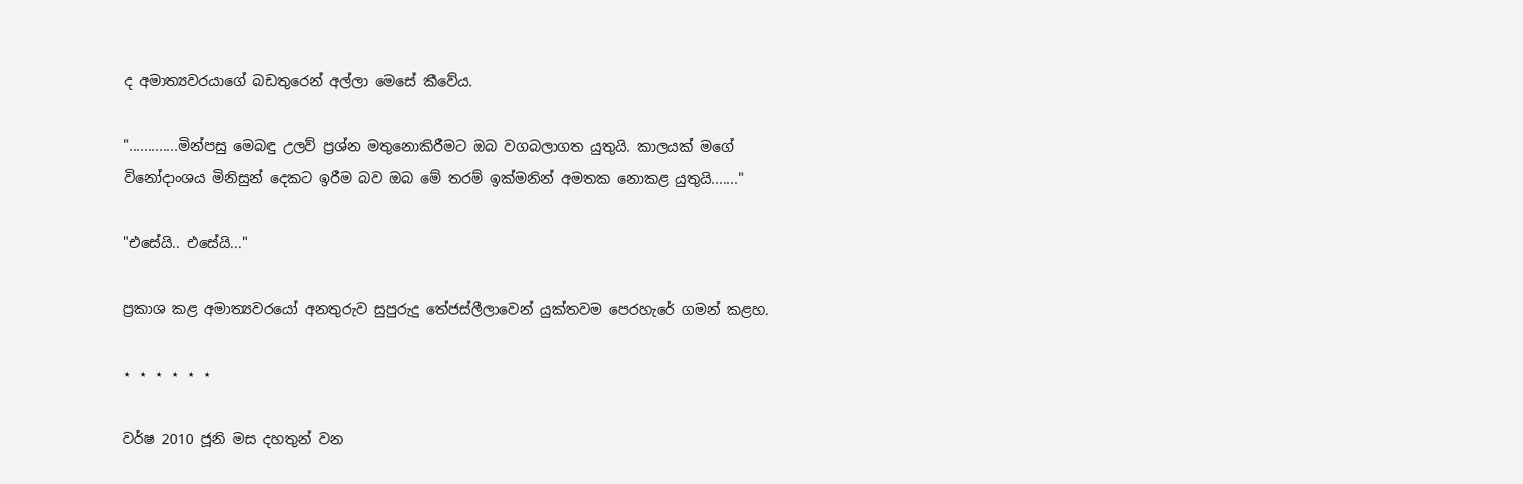ද අමාත්‍යවරයාගේ බඩතුරෙන් අල්ලා මෙසේ කීවේය.

".............මින්පසු මෙබඳු උලව් ප්‍රශ්න මතුනොකිරීමට ඔබ වගබලාගත යුතුයි. කාලයක්‌ මගේ විනෝදාංශය මිනිසුන් දෙකට ඉරීම බව ඔබ මේ තරම් ඉක්‌මනින් අමතක නොකළ යුතුයි......."

"එසේයි.. එසේයි..."

ප්‍රකාශ කළ අමාත්‍යවරයෝ අනතුරුව සුපුරුදු තේජස්‌ලීලාවෙන් යුක්‌තවම පෙරහැරේ ගමන් කළහ.

⋆ ⋆ ⋆ ⋆ ⋆ ⋆

වර්ෂ 2010 ජූනි මස දහතුන් වන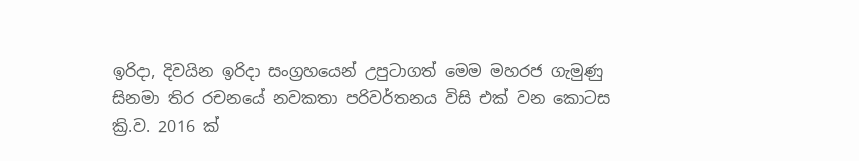ඉරිදා, දිවයින ඉරිදා සංග්‍රහයෙන් උපුටාගත් මෙම මහරජ ගැමුණු සිනමා තිර රචනයේ නවකතා පරිවර්තනය විසි එක් වන කොටස ක්‍රි.ව. 2016 ක්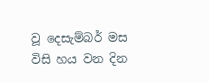වූ දෙසැම්බර් මස විසි හය වන දින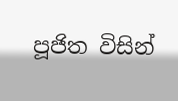පූජිත විසින්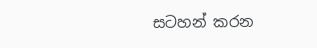සටහන් කරන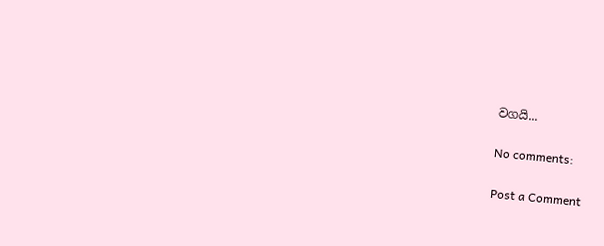වගයි...

No comments:

Post a Comment